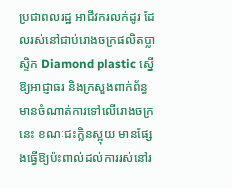ប្រជាពលរដ្ឋ អាជីវករលក់ដូរ ដែលរស់នៅជាប់រោងចក្រផលិតប្លាស្ទិក Diamond plastic ស្នើឱ្យអាជ្ញាធរ និងក្រសួងពាក់ព័ន្ធមានចំណាត់ការទៅលើរោងចក្រនេះ ខណៈជះក្លិនស្អុយ មានផ្សែងធ្វើឱ្យប៉ះពាល់ដល់ការរស់នៅរ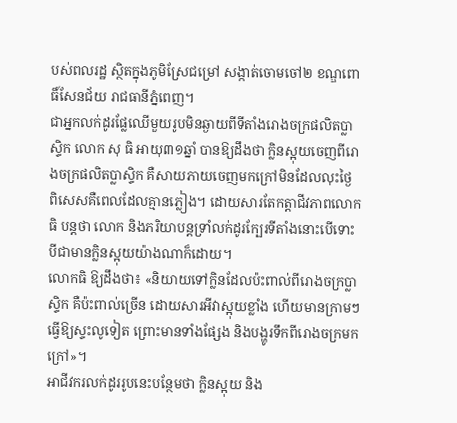បស់ពលរដ្ឋ ស្ថិតក្នុងភូមិស្រែជម្រៅ សង្កាត់ចោមចៅ២ ខណ្ឌពោធិ៍សែនជ័យ រាជធានីភ្នំពេញ។
ជាអ្នកលក់ដូរផ្លែឈើមួយរូបមិនឆ្ងាយពីទីតាំងរោងចក្រផលិតប្លាស្ទិក លោក សុ ធិ អាយុ៣១ឆ្នាំ បានឱ្យដឹងថា ក្លិនស្អុយចេញពីរោងចក្រផលិតប្លាស្ទិក គឺសាយភាយចេញមកក្រៅមិនដែលលុះថ្ងៃ ពិសេសគឺពេលដែលគ្មានភ្លៀង។ ដោយសារតែកត្តាជីវភាពលោក ធិ បន្តថា លោក និងភរិយាបន្តទ្រាំលក់ដូរក្បែរទីតាំងនោះបើទោះបីជាមានក្លិនស្អុយយ៉ាងណាក៏ដោយ។
លោកធិ ឱ្យដឹងថា៖ «និយាយទៅក្លិនដែលប៉ះពាល់ពីរោងចក្រប្លាស្ទិក គឺប៉ះពាល់ច្រើន ដោយសារអីវាស្អុយខ្លាំង ហើយមានក្រាមៗធ្វើឱ្យស្ទះលូទៀត ព្រោះមានទាំងផ្សែង និងបង្ហូរទឹកពីរោងចក្រមកក្រៅ»។
អាជីវករលក់ដូររូបនេះបន្ថែមថា ក្លិនស្អុយ និង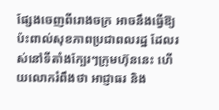ផ្សែងចេញពីរោងចក្រ អាចនឹងធ្វើឱ្យប៉ះពាល់សុខភាពប្រជាពលរដ្ឋ ដែលរស់នៅទីតាំងក្បែរៗក្រុមហ៊ុននេះ ហើយលោករំពឹងថា អាជ្ញាធរ និង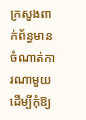ក្រសួងពាក់ព័ន្ធមានចំណាត់ការណាមួយ ដើម្បីកុំឱ្យ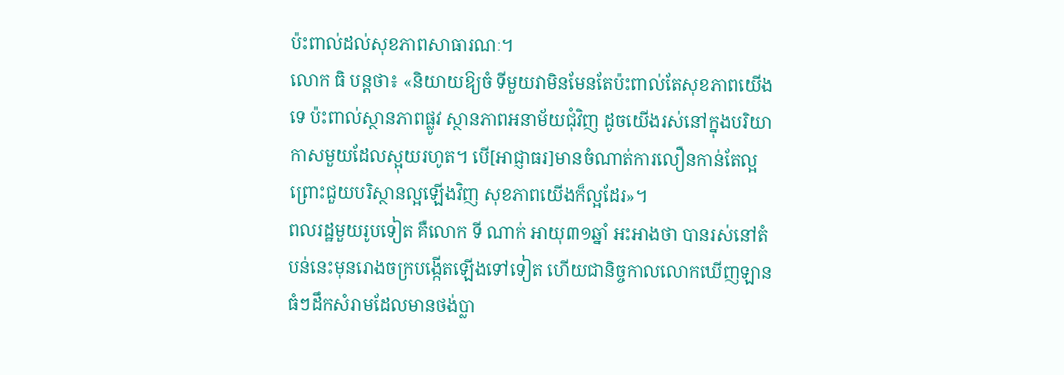ប៉ះពាល់ដល់សុខភាពសាធារណៈ។
លោក ធិ បន្តថា៖ «និយាយឱ្យចំ ទីមួយវាមិនមែនតែប៉ះពាល់តែសុខភាពយើងទេ ប៉ះពាល់ស្ថានភាពផ្លូវ ស្ថានភាពអនាម័យជុំវិញ ដូចយើងរស់នៅក្នុងបរិយាកាសមួយដែលស្អុយរហូត។ បើ[អាជ្ញាធរ]មានចំណាត់ការលឿនកាន់តែល្អ ព្រោះជួយបរិស្ថានល្អឡើងវិញ សុខភាពយើងក៏ល្អដែរ»។
ពលរដ្ឋមួយរូបទៀត គឺលោក ទី ណាក់ អាយុ៣១ឆ្នាំ អះអាងថា បានរស់នៅតំបន់នេះមុនរោងចក្របង្កើតឡើងទៅទៀត ហើយជានិច្ចកាលលោកឃើញឡានធំៗដឹកសំរាមដែលមានថង់ប្លា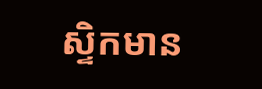ស្ទិកមាន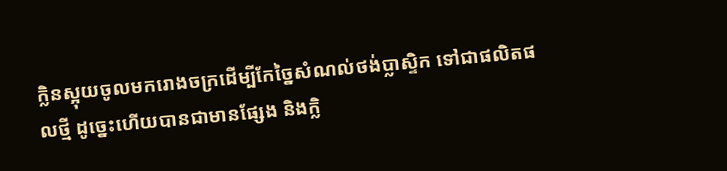ក្លិនស្អុយចូលមករោងចក្រដើម្បីកែច្នៃសំណល់ថង់ប្លាស្ទិក ទៅជាផលិតផលថ្មី ដូច្នេះហើយបានជាមានផ្សែង និងក្លិ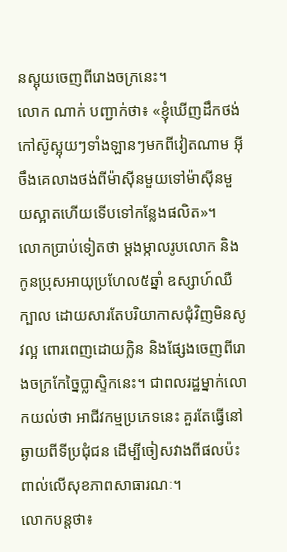នស្អុយចេញពីរោងចក្រនេះ។
លោក ណាក់ បញ្ជាក់ថា៖ «ខ្ញុំឃើញដឹកថង់កៅស៊ូស្អុយៗទាំងឡានៗមកពីវៀតណាម អ៊ីចឹងគេលាងថង់ពីម៉ាស៊ីនមួយទៅម៉ាស៊ីនមួយស្អាតហើយទើបទៅកន្លែងផលិត»។
លោកប្រាប់ទៀតថា ម្ដងម្កាលរូបលោក និងកូនប្រុសអាយុប្រហែល៥ឆ្នាំ ឧស្សាហ៍ឈឺក្បាល ដោយសារតែបរិយាកាសជុំវិញមិនសូវល្អ ពោរពេញដោយក្លិន និងផ្សែងចេញពីរោងចក្រកែច្នៃប្លាស្ទិកនេះ។ ជាពលរដ្ឋម្នាក់លោកយល់ថា អាជីវកម្មប្រភេទនេះ គួរតែធ្វើនៅឆ្ងាយពីទីប្រជុំជន ដើម្បីចៀសវាងពីផលប៉ះពាល់លើសុខភាពសាធារណៈ។
លោកបន្តថា៖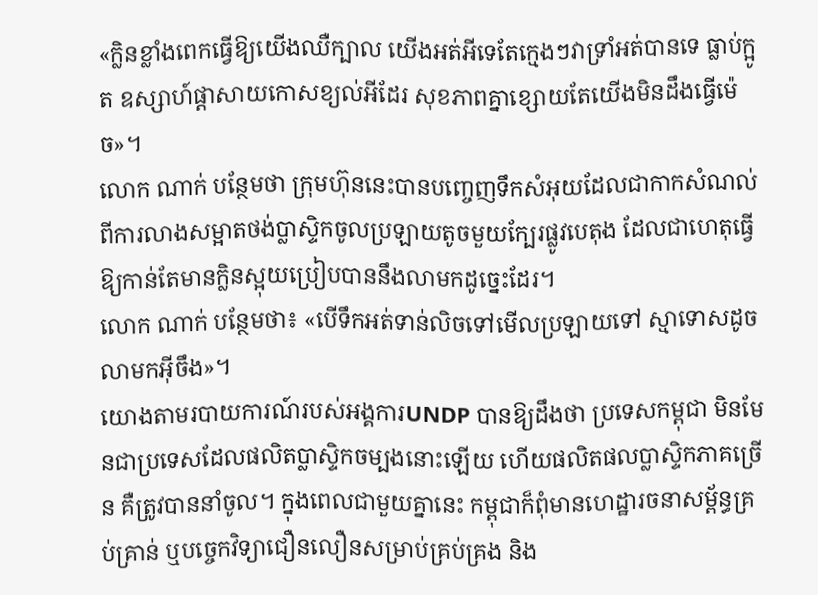«ក្លិនខ្លាំងពេកធ្វើឱ្យយើងឈឺក្បាល យើងអត់អីទេតែក្មេងៗវាទ្រាំអត់បានទេ ធ្លាប់ក្អូត ឧស្សាហ៍ផ្ដាសាយកោសខ្យល់អីដែរ សុខភាពគ្នាខ្សោយតែយើងមិនដឹងធ្វើម៉េច»។
លោក ណាក់ បន្ថែមថា ក្រុមហ៊ុននេះបានបញ្ចេញទឹកសំអុយដែលជាកាកសំណល់ពីការលាងសម្អាតថង់ប្លាស្ទិកចូលប្រឡាយតូចមួយក្បែរផ្លូវបេតុង ដែលជាហេតុធ្វើឱ្យកាន់តែមានក្លិនស្អុយប្រៀបបាននឹងលាមកដូច្នេះដែរ។
លោក ណាក់ បន្ថែមថា៖ «បើទឹកអត់ទាន់លិចទៅមើលប្រឡាយទៅ ស្មាទោសដូចលាមកអ៊ីចឹង»។
យោងតាមរបាយការណ៍របស់អង្គការUNDP បានឱ្យដឹងថា ប្រទេសកម្ពុជា មិនមែនជាប្រទេសដែលផលិតប្លាស្ទិកចម្បងនោះឡើយ ហើយផលិតផលប្លាស្ទិកភាគច្រើន គឺត្រូវបាននាំចូល។ ក្នុងពេលជាមួយគ្នានេះ កម្ពុជាក៏ពុំមានហេដ្ឋារចនាសម្ព័ន្ធគ្រប់គ្រាន់ ឬបច្ចេកវិទ្យាជឿនលឿនសម្រាប់គ្រប់គ្រង និង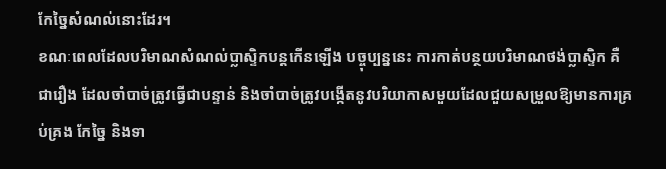កែច្នៃសំណល់នោះដែរ។
ខណៈពេលដែលបរិមាណសំណល់ប្លាស្ទិកបន្តកើនឡើង បច្ចុប្បន្ននេះ ការកាត់បន្ថយបរិមាណថង់ប្លាស្ទិក គឺជារឿង ដែលចាំបាច់ត្រូវធ្វើជាបន្ទាន់ និងចាំបាច់ត្រូវបង្កើតនូវបរិយាកាសមួយដែលជួយសម្រួលឱ្យមានការគ្រប់គ្រង កែច្នៃ និងទា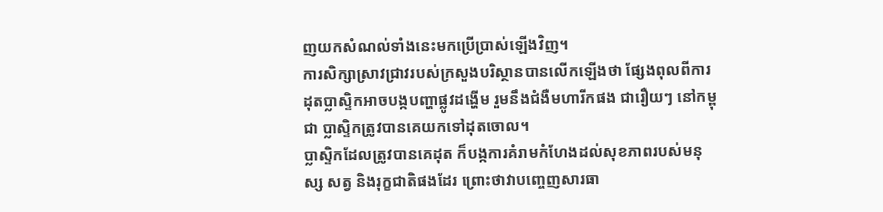ញយកសំណល់ទាំងនេះមកប្រើប្រាស់ឡើងវិញ។
ការសិក្សាស្រាវជ្រាវរបស់ក្រសួងបរិស្ថានបានលើកឡើងថា ផ្សែងពុលពីការដុតប្លាស្ទិកអាចបង្កបញ្ហាផ្លូវដង្ហើម រួមនឹងជំងឺមហារីកផង ជារឿយៗ នៅកម្ពុជា ប្លាស្ទិកត្រូវបានគេយកទៅដុតចោល។
ប្លាស្ទិកដែលត្រូវបានគេដុត ក៏បង្កការគំរាមកំហែងដល់សុខភាពរបស់មនុស្ស សត្វ និងរុក្ខជាតិផងដែរ ព្រោះថាវាបញ្ចេញសារធា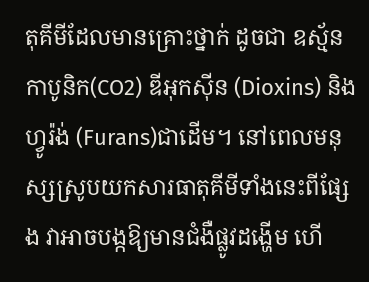តុគីមីដែលមានគ្រោះថ្នាក់ ដូចជា ឧស្ម័នកាបូនិក(CO2) ឌីអុកស៊ីន (Dioxins) និងហ្វូរ៉ង់ (Furans)ជាដើម។ នៅពេលមនុស្សស្រូបយកសារធាតុគីមីទាំងនេះពីផ្សែង វាអាចបង្កឱ្យមានជំងឺផ្លូវដង្ហើម ហើ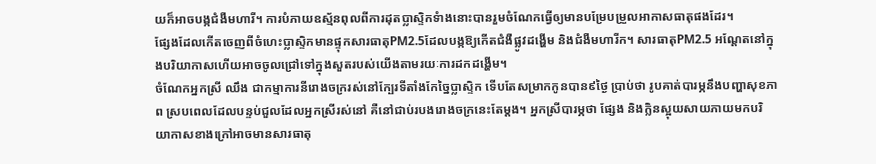យក៏អាចបង្កជំងឺមហារី។ ការបំភាយឧស្ម័នពុលពីការដុតប្លាស្ទិកទំាងនោះបានរួមចំណែកធ្វើឲ្យមានបម្រែបម្រួលអាកាសធាតុផងដែរ។
ផ្សែងដែលកើតចេញពីចំហេះប្លាស្ទិកមានផ្ទុកសារធាតុPM2.5ដែលបង្កឱ្យកើតជំងឺផ្លូវដង្ហើម និងជំងឺមហារីក។ សារធាតុPM2.5 អណ្តែតនៅក្នុងបរិយាកាសហើយអាចចូលជ្រៅទៅក្នុងសួតរបស់យើងតាមរយៈការដកដង្ហើម។
ចំណែកអ្នកស្រី ឈឹង ជាកម្មាការនីរោងចក្ររស់នៅក្បែរទីតាំងកែច្នៃប្លាស្ទិក ទើបតែសម្រាកកូនបាន៩ថ្ងៃ ប្រាប់ថា រូបគាត់បារម្ភនឹងបញ្ហាសុខភាព ស្របពេលដែលបន្ទប់ជួលដែលអ្នកស្រីរស់នៅ គឺនៅជាប់របងរោងចក្រនេះតែម្ដង។ អ្នកស្រីបារម្ភថា ផ្សែង និងក្លិនស្អុយសាយភាយមកបរិយាកាសខាងក្រៅអាចមានសារធាតុ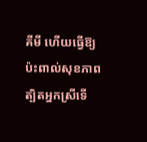គីមី ហើយធ្វើឱ្យប៉ះពាល់សុខភាព ត្បិតអ្នកស្រីទើ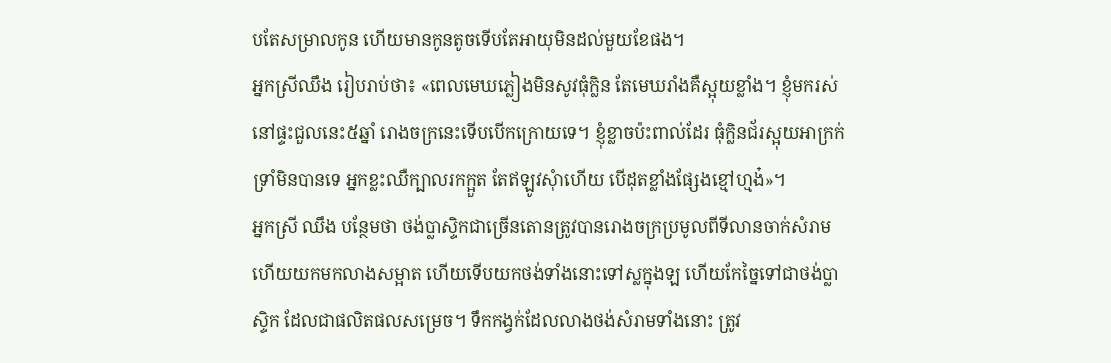បតែសម្រាលកូន ហើយមានកូនតូចទើបតែអាយុមិនដល់មួយខែផង។
អ្នកស្រីឈឹង រៀបរាប់ថា៖ «ពេលមេឃភ្លៀងមិនសូវធុំក្លិន តែមេឃរាំងគឺស្អុយខ្លាំង។ ខ្ញុំមករស់នៅផ្ទះជួលនេះ៥ឆ្នាំ រោងចក្រនេះទើបបើកក្រោយទេ។ ខ្ញុំខ្លាចប៉ះពាល់ដែរ ធុំក្លិនជ័រស្អុយអាក្រក់ទ្រាំមិនបានទេ អ្នកខ្លះឈឺក្បាលរកក្អួត តែឥឡូវសុំាហើយ បើដុតខ្លាំងផ្សែងខ្មៅហ្មង៎»។
អ្នកស្រី ឈឹង បន្ថែមថា ថង់ប្លាស្ទិកជាច្រើនតោនត្រូវបានរោងចក្រប្រមូលពីទីលានចាក់សំរាម ហើយយកមកលាងសម្អាត ហើយទើបយកថង់ទាំងនោះទៅស្លក្នុងឡ ហើយកែច្នៃទៅជាថង់ប្លាស្ទិក ដែលជាផលិតផលសម្រេច។ ទឹកកង្វក់ដែលលាងថង់សំរាមទាំងនោះ ត្រូវ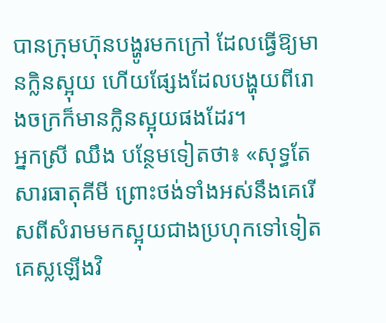បានក្រុមហ៊ុនបង្ហូរមកក្រៅ ដែលធ្វើឱ្យមានក្លិនស្អុយ ហើយផ្សែងដែលបង្ហុយពីរោងចក្រក៏មានក្លិនស្អុយផងដែរ។
អ្នកស្រី ឈឹង បន្ថែមទៀតថា៖ «សុទ្ធតែសារធាតុគីមី ព្រោះថង់ទាំងអស់នឹងគេរើសពីសំរាមមកស្អុយជាងប្រហុកទៅទៀត គេស្លឡើងវិ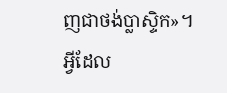ញជាថង់ប្លាស្ទិក»។
អ្វីដែល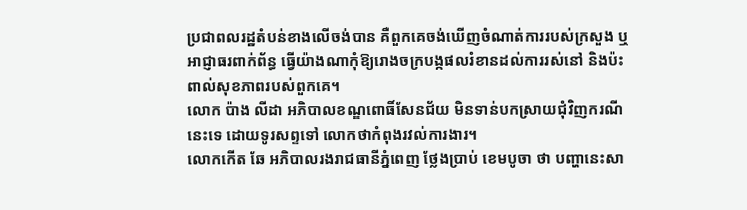ប្រជាពលរដ្ឋតំបន់ខាងលើចង់បាន គឺពួកគេចង់ឃើញចំណាត់ការរបស់ក្រសួង ឬអាជ្ញាធរពាក់ព័ន្ធ ធ្វើយ៉ាងណាកុំឱ្យរោងចក្របង្កផលរំខានដល់ការរស់នៅ និងប៉ះពាល់សុខភាពរបស់ពួកគេ។
លោក ប៉ាង លីដា អភិបាលខណ្ឌពោធិ៍សែនជ័យ មិនទាន់បកស្រាយជុំវិញករណីនេះទេ ដោយទូរសព្ទទៅ លោកថាកំពុងរវល់ការងារ។
លោកកើត ឆែ អភិបាលរងរាជធានីភ្នំពេញ ថ្លែងប្រាប់ ខេមបូចា ថា បញ្ហានេះសា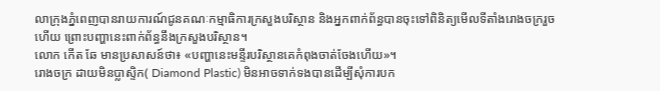លាក្រុងភ្នំពេញបានរាយការណ៍ជូនគណៈកម្មាធិការក្រសួងបរិស្ថាន និងអ្នកពាក់ព័ន្ធបានចុះទៅពិនិត្យមើលទីតាំងរោងចក្ររួចហើយ ព្រោះបញ្ហានេះពាក់ព័ន្ធនឹងក្រសួងបរិស្ថាន។
លោក កើត ឆែ មានប្រសាសន៍ថា៖ «បញ្ហានេះមន្ទីរបរិស្ថានគេកំពុងចាត់ចែងហើយ»។
រោងចក្រ ដាយមិនប្លាស្ទិក( Diamond Plastic) មិនអាចទាក់ទងបានដើម្បីសុំការបក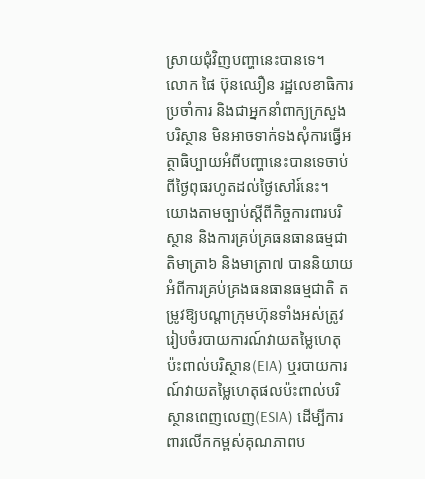ស្រាយជុំវិញបញ្ហានេះបានទេ។
លោក ផៃ ប៊ុនឈឿន រដ្ឋលេខាធិការប្រចាំការ និងជាអ្នកនាំពាក្យក្រសួងបរិស្ថាន មិនអាចទាក់ទងសុំការធ្វើអត្ថាធិប្បាយអំពីបញ្ហានេះបានទេចាប់ពីថ្ងៃពុធរហូតដល់ថ្ងៃសៅរ៍នេះ។
យោងតាមច្បាប់ស្ដីពីកិច្ចការពារបរិស្ថាន និងការគ្រប់គ្រធនធានធម្មជាតិមាត្រា៦ និងមាត្រា៧ បាននិយាយអំពីការគ្រប់គ្រងធនធានធម្មជាតិ តម្រូវឱ្យបណ្ដាក្រុមហ៊ុនទាំងអស់ត្រូវរៀបចំរបាយការណ៍វាយតម្លៃហេតុប៉ះពាល់បរិស្ថាន(EIA) ឬរបាយការណ៍វាយតម្លៃហេតុផលប៉ះពាល់បរិស្ថានពេញលេញ(ESIA) ដើម្បីការពារលើកកម្ពស់គុណភាពប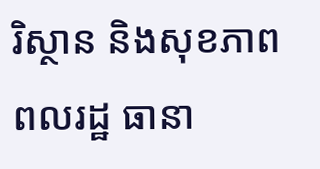រិស្ថាន និងសុខភាពពលរដ្ឋ ធានា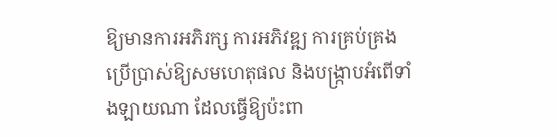ឱ្យមានការអភិរក្ស ការអភិវឌ្ឍ ការគ្រប់គ្រងប្រើប្រាស់ឱ្យសមហេតុផល និងបង្រ្កាបអំពើទាំងឡាយណា ដែលធ្វើឱ្យប៉ះពា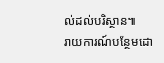ល់ដល់បរិស្ថាន៕
រាយការណ៍បន្ថែមដោ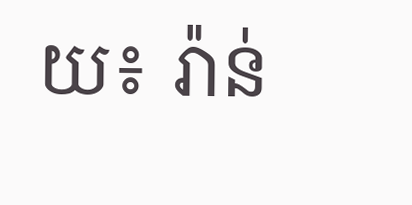យ៖ រ៉ាន់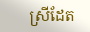ស្រីដែត